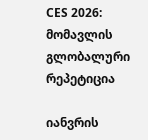CES 2026: მომავლის გლობალური რეპეტიცია

იანვრის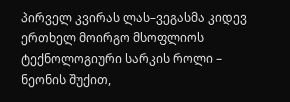პირველ კვირას ლას–ვეგასმა კიდევ ერთხელ მოირგო მსოფლიოს ტექნოლოგიური სარკის როლი – ნეონის შუქით,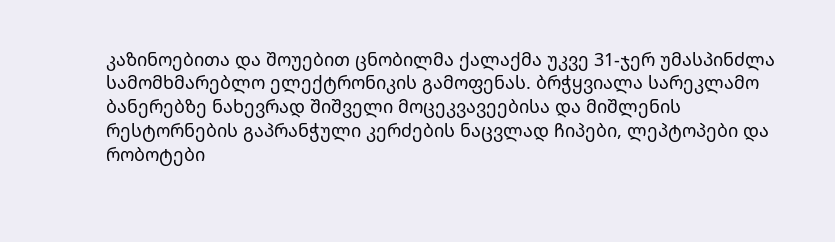კაზინოებითა და შოუებით ცნობილმა ქალაქმა უკვე 31-ჯერ უმასპინძლა სამომხმარებლო ელექტრონიკის გამოფენას. ბრჭყვიალა სარეკლამო ბანერებზე ნახევრად შიშველი მოცეკვავეებისა და მიშლენის რესტორნების გაპრანჭული კერძების ნაცვლად ჩიპები, ლეპტოპები და რობოტები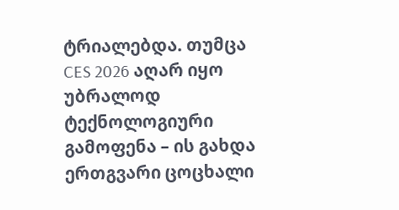ტრიალებდა. თუმცა CES 2026 აღარ იყო უბრალოდ ტექნოლოგიური გამოფენა – ის გახდა ერთგვარი ცოცხალი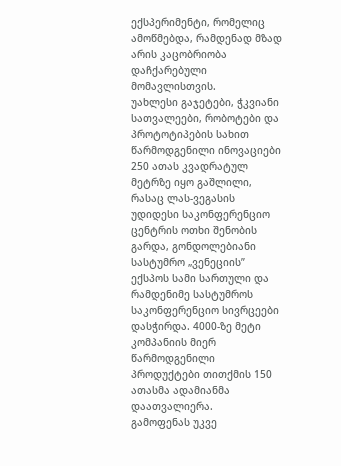ექსპერიმენტი, რომელიც ამოწმებდა, რამდენად მზად არის კაცობრიობა დაჩქარებული მომავლისთვის.
უახლესი გაჯეტები, ჭკვიანი სათვალეები, რობოტები და პროტოტიპების სახით წარმოდგენილი ინოვაციები 250 ათას კვადრატულ მეტრზე იყო გაშლილი, რასაც ლას-ვეგასის უდიდესი საკონფერენციო ცენტრის ოთხი შენობის გარდა, გონდოლებიანი სასტუმრო „ვენეციის” ექსპოს სამი სართული და რამდენიმე სასტუმროს საკონფერენციო სივრცეები დასჭირდა. 4000-ზე მეტი კომპანიის მიერ წარმოდგენილი პროდუქტები თითქმის 150 ათასმა ადამიანმა დაათვალიერა.
გამოფენას უკვე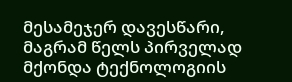მესამეჯერ დავესწარი, მაგრამ წელს პირველად მქონდა ტექნოლოგიის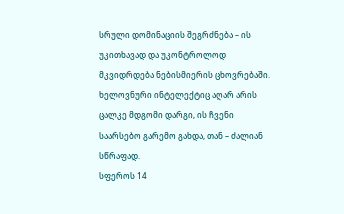სრული დომინაციის შეგრძნება – ის უკითხავად და უკონტროლოდ მკვიდრდება ნებისმიერის ცხოვრებაში. ხელოვნური ინტელექტიც აღარ არის ცალკე მდგომი დარგი, ის ჩვენი საარსებო გარემო გახდა, თან – ძალიან სწრაფად.
სფეროს 14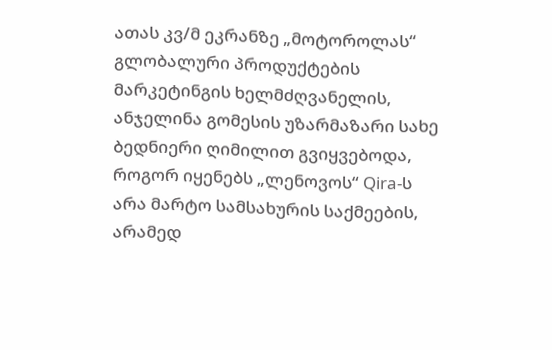ათას კვ/მ ეკრანზე „მოტოროლას“ გლობალური პროდუქტების მარკეტინგის ხელმძღვანელის, ანჯელინა გომესის უზარმაზარი სახე ბედნიერი ღიმილით გვიყვებოდა, როგორ იყენებს „ლენოვოს“ Qira-ს არა მარტო სამსახურის საქმეების, არამედ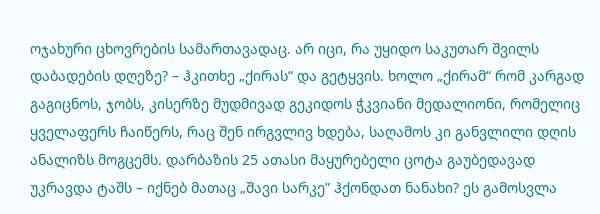ოჯახური ცხოვრების სამართავადაც. არ იცი, რა უყიდო საკუთარ შვილს დაბადების დღეზე? – ჰკითხე „ქირას“ და გეტყვის. ხოლო „ქირამ“ რომ კარგად გაგიცნოს, ჯობს, კისერზე მუდმივად გეკიდოს ჭკვიანი მედალიონი, რომელიც ყველაფერს ჩაიწერს, რაც შენ ირგვლივ ხდება, საღამოს კი განვლილი დღის ანალიზს მოგცემს. დარბაზის 25 ათასი მაყურებელი ცოტა გაუბედავად უკრავდა ტაშს – იქნებ მათაც „შავი სარკე” ჰქონდათ ნანახი? ეს გამოსვლა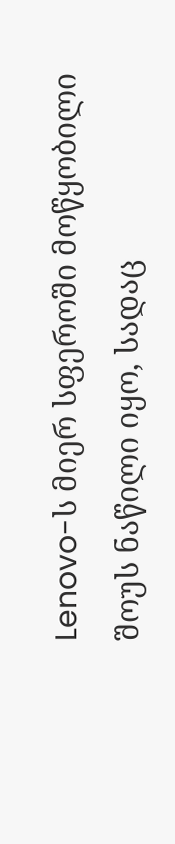Lenovo-ს მიერ სფეროში მოწყობილი შოუს ნაწილი იყო, სადაც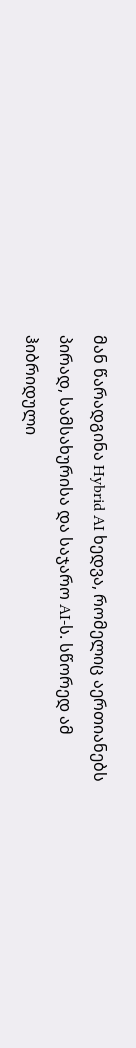მან წარადგინა Hybrid AI ხედვა, რომელიც აერთიანებს პირად, სამსახურისა და საჯარო AI-ს. სწორედ ამ ჰიბრიდული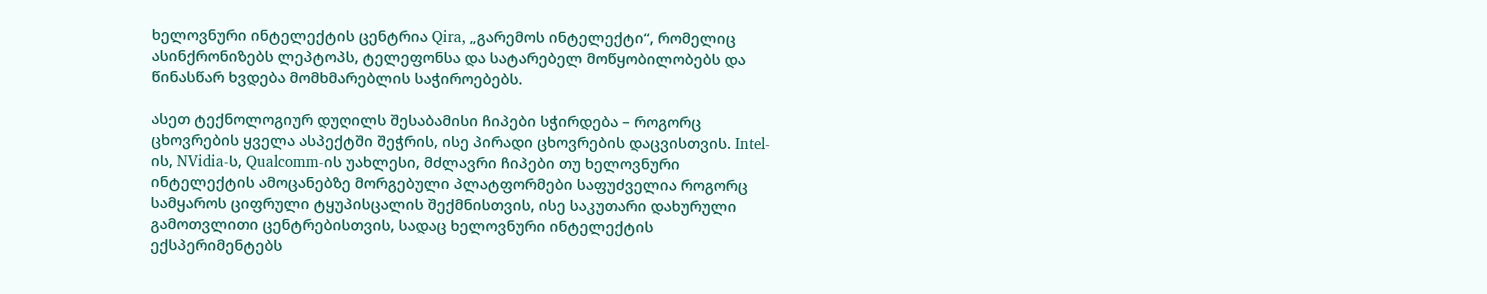ხელოვნური ინტელექტის ცენტრია Qira, „გარემოს ინტელექტი“, რომელიც ასინქრონიზებს ლეპტოპს, ტელეფონსა და სატარებელ მოწყობილობებს და წინასწარ ხვდება მომხმარებლის საჭიროებებს.

ასეთ ტექნოლოგიურ დუღილს შესაბამისი ჩიპები სჭირდება – როგორც ცხოვრების ყველა ასპექტში შეჭრის, ისე პირადი ცხოვრების დაცვისთვის. Intel-ის, NVidia-ს, Qualcomm-ის უახლესი, მძლავრი ჩიპები თუ ხელოვნური ინტელექტის ამოცანებზე მორგებული პლატფორმები საფუძველია როგორც სამყაროს ციფრული ტყუპისცალის შექმნისთვის, ისე საკუთარი დახურული გამოთვლითი ცენტრებისთვის, სადაც ხელოვნური ინტელექტის ექსპერიმენტებს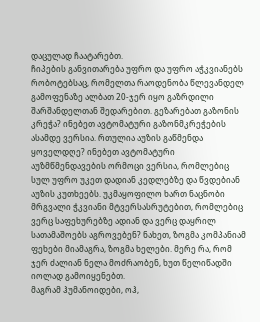დაცულად ჩაატარებთ.
ჩიპების განვითარება უფრო და უფრო აჭკვიანებს რობოტებსაც, რომელთა რაოდენობა წლევანდელ გამოფენაზე ალბათ 20-ჯერ იყო გაზრდილი შარშანდელთან შედარებით. გეზარებათ გაზონის კრეჭა? ინებეთ ავტომატური გაზონმკრეჭების ასამდე ვერსია. რთულია აუზის გაწმენდა ყოველდღე? ინებეთ ავტომატური აუზმწმენდავების ორმოცი ვერსია, რომლებიც სულ უფრო უკეთ დადიან კედლებზე და წვდებიან აუზის კუთხეებს. უკმაყოფილო ხართ ნაცნობი მრგვალი ჭკვიანი მტვერსასრუტებით, რომლებიც ვერც საფეხურებზე ადიან და ვერც დაყრილ სათამაშოებს აგროვებენ? ნახეთ, ზოგმა კომპანიამ ფეხები მიამაგრა, ზოგმა ხელები. მერე რა, რომ ჯერ ძალიან ნელა მოძრაობენ, ხუთ წელიწადში იოლად გამოიყენებთ.
მაგრამ ჰუმანოიდები, ოჰ,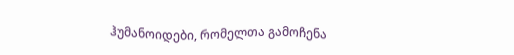ჰუმანოიდები, რომელთა გამოჩენა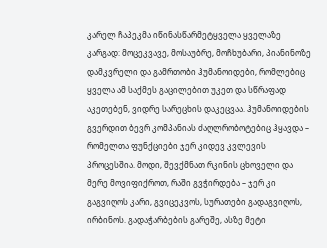კარელ ჩაპეკმა იწინასწარმეტყველა ყველაზე კარგად: მოცეკვავე, მოსაუბრე, მოჩხუბარი, პიანინოზე დამკვრელი და გამრთობი ჰუმანოიდები, რომლებიც ყველა ამ საქმეს გაცილებით უკეთ და სწრაფად აკეთებენ, ვიდრე სარეცხის დაკეცვაა. ჰუმანოიდების გვერდით ბევრ კომპანიას ძაღლრობოტებიც ჰყავდა – რომელთა ფუნქციები ჯერ კიდევ კვლევის პროცესშია. მოდი, შევქმნათ რკინის ცხოველი და მერე მოვიფიქროთ, რაში გვჭირდება – ჯერ კი გაგვიღოს კარი, გვიცეკვოს, სურათები გადაგვიღოს, ირბინოს. გადაჭარბების გარეშე, ასზე მეტი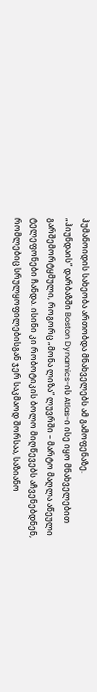ჰუმანოიდის სახეობა ართობდა მნახველებს ამ გამოფენაზე.
„ჰიუნდაის“ დარბაზში Boston Dynamics-ის Atlas-ი ისე იყო მნახველებით გარშემორტყმული, როგორც „მონა ლიზა“ ლუვრში – მარტო მაღლა აწეული ტელეფონები ჩანდა. ისინი კი რობოტიკის ბოლო მიღწევებს აჩვენებდნენ, რომლებიც სრულყოფილებისგან ჯერ საკმაოდ შორსაა, საზიანო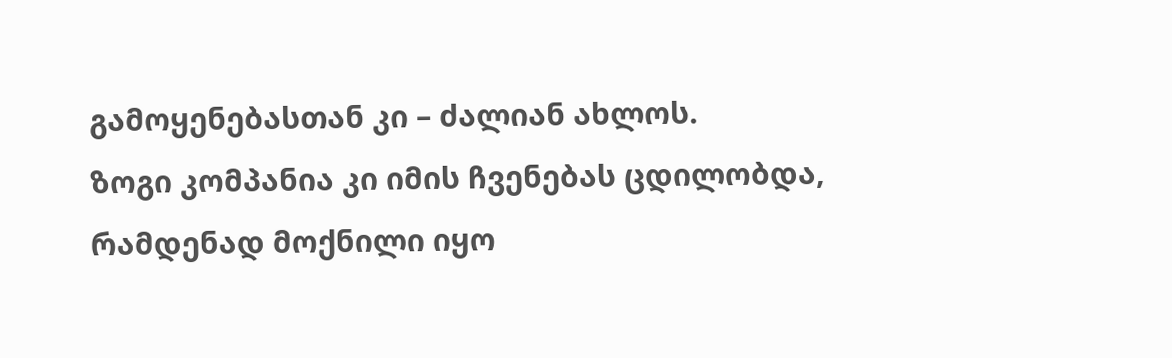გამოყენებასთან კი – ძალიან ახლოს.
ზოგი კომპანია კი იმის ჩვენებას ცდილობდა, რამდენად მოქნილი იყო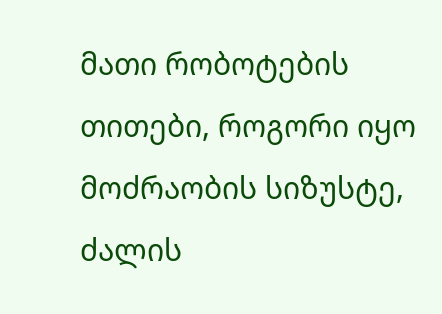მათი რობოტების თითები, როგორი იყო მოძრაობის სიზუსტე, ძალის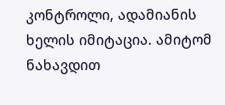კონტროლი, ადამიანის ხელის იმიტაცია. ამიტომ ნახავდით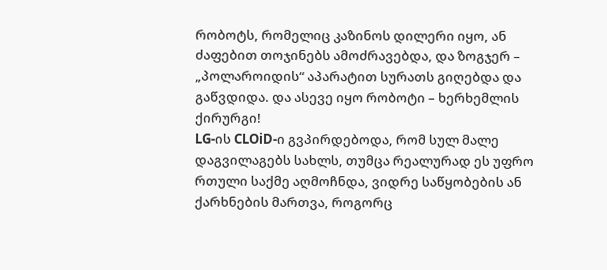რობოტს, რომელიც კაზინოს დილერი იყო, ან ძაფებით თოჯინებს ამოძრავებდა, და ზოგჯერ – „პოლაროიდის“ აპარატით სურათს გიღებდა და გაწვდიდა. და ასევე იყო რობოტი – ხერხემლის ქირურგი!
LG-ის CLOiD-ი გვპირდებოდა, რომ სულ მალე დაგვილაგებს სახლს, თუმცა რეალურად ეს უფრო რთული საქმე აღმოჩნდა, ვიდრე საწყობების ან ქარხნების მართვა, როგორც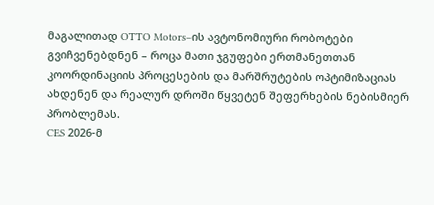მაგალითად OTTO Motors–ის ავტონომიური რობოტები გვიჩვენებდნენ – როცა მათი ჯგუფები ერთმანეთთან კოორდინაციის პროცესების და მარშრუტების ოპტიმიზაციას ახდენენ და რეალურ დროში წყვეტენ შეფერხების ნებისმიერ პრობლემას.
CES 2026-მ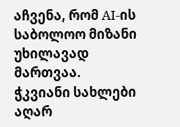აჩვენა, რომ AI-ის საბოლოო მიზანი უხილავად მართვაა.
ჭკვიანი სახლები აღარ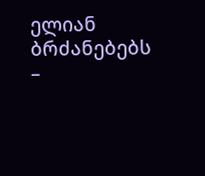ელიან ბრძანებებს –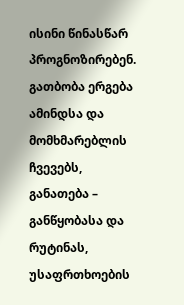ისინი წინასწარ პროგნოზირებენ. გათბობა ერგება ამინდსა და მომხმარებლის ჩვევებს, განათება – განწყობასა და რუტინას, უსაფრთხოების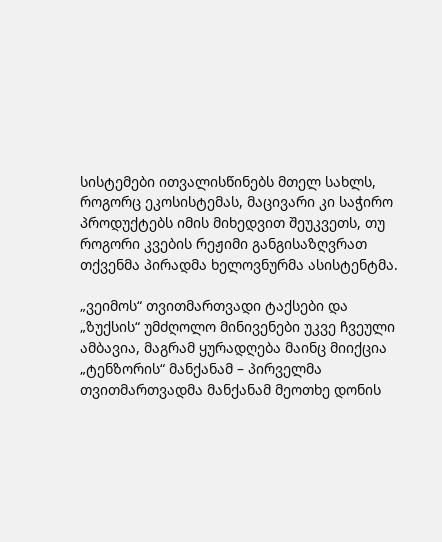სისტემები ითვალისწინებს მთელ სახლს, როგორც ეკოსისტემას, მაცივარი კი საჭირო პროდუქტებს იმის მიხედვით შეუკვეთს, თუ როგორი კვების რეჟიმი განგისაზღვრათ თქვენმა პირადმა ხელოვნურმა ასისტენტმა.

„ვეიმოს“ თვითმართვადი ტაქსები და „ზუქსის“ უმძღოლო მინივენები უკვე ჩვეული ამბავია, მაგრამ ყურადღება მაინც მიიქცია „ტენზორის“ მანქანამ – პირველმა თვითმართვადმა მანქანამ მეოთხე დონის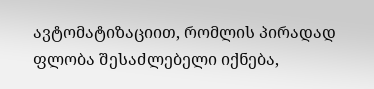ავტომატიზაციით, რომლის პირადად ფლობა შესაძლებელი იქნება,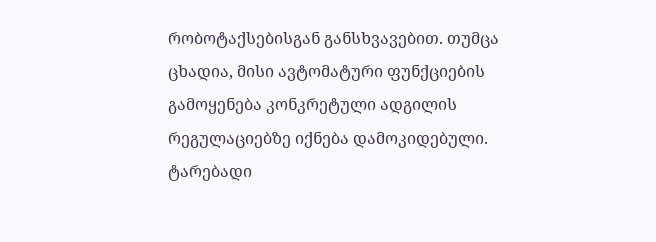რობოტაქსებისგან განსხვავებით. თუმცა ცხადია, მისი ავტომატური ფუნქციების გამოყენება კონკრეტული ადგილის რეგულაციებზე იქნება დამოკიდებული.
ტარებადი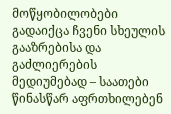მოწყობილობები გადაიქცა ჩვენი სხეულის გააზრებისა და გაძლიერების მედიუმებად – საათები წინასწარ აფრთხილებენ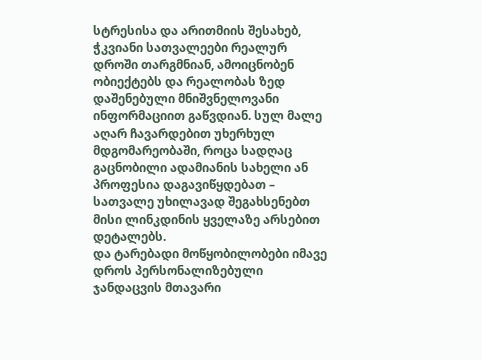სტრესისა და არითმიის შესახებ, ჭკვიანი სათვალეები რეალურ დროში თარგმნიან, ამოიცნობენ ობიექტებს და რეალობას ზედ დაშენებული მნიშვნელოვანი ინფორმაციით გაწვდიან. სულ მალე აღარ ჩავარდებით უხერხულ მდგომარეობაში, როცა სადღაც გაცნობილი ადამიანის სახელი ან პროფესია დაგავიწყდებათ – სათვალე უხილავად შეგახსენებთ მისი ლინკდინის ყველაზე არსებით დეტალებს.
და ტარებადი მოწყობილობები იმავე დროს პერსონალიზებული ჯანდაცვის მთავარი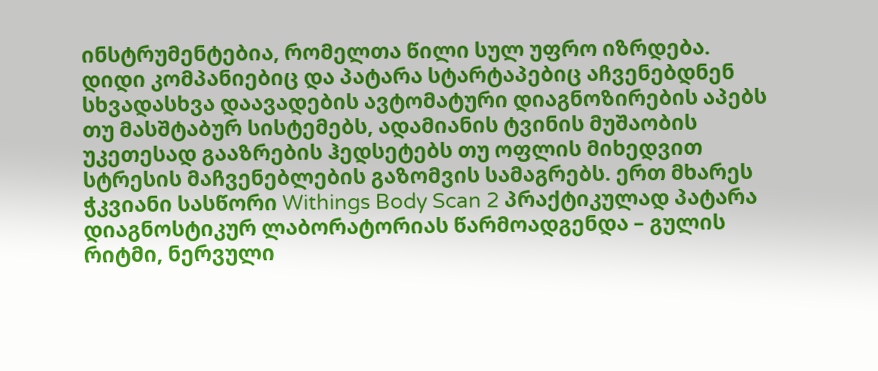ინსტრუმენტებია, რომელთა წილი სულ უფრო იზრდება. დიდი კომპანიებიც და პატარა სტარტაპებიც აჩვენებდნენ სხვადასხვა დაავადების ავტომატური დიაგნოზირების აპებს თუ მასშტაბურ სისტემებს, ადამიანის ტვინის მუშაობის უკეთესად გააზრების ჰედსეტებს თუ ოფლის მიხედვით სტრესის მაჩვენებლების გაზომვის სამაგრებს. ერთ მხარეს ჭკვიანი სასწორი Withings Body Scan 2 პრაქტიკულად პატარა დიაგნოსტიკურ ლაბორატორიას წარმოადგენდა – გულის რიტმი, ნერვული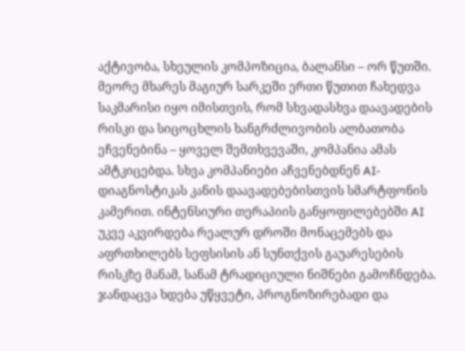აქტივობა, სხეულის კომპოზიცია, ბალანსი – ორ წუთში. მეორე მხარეს მაგიურ სარკეში ერთი წუთით ჩახედვა საკმარისი იყო იმისთვის, რომ სხვადასხვა დაავადების რისკი და სიცოცხლის ხანგრძლივობის ალბათობა ეჩვენებინა – ყოველ შემთხვევაში, კომპანია ამას ამტკიცებდა. სხვა კომპანიები აჩვენებდნენ AI-დიაგნოსტიკას კანის დაავადებებისთვის სმარტფონის კამერით. ინტენსიური თერაპიის განყოფილებებში AI უკვე აკვირდება რეალურ დროში მონაცემებს და აფრთხილებს სეფსისის ან სუნთქვის გაუარესების რისკზე მანამ, სანამ ტრადიციული ნიშნები გამოჩნდება. ჯანდაცვა ხდება უწყვეტი, პროგნოზირებადი და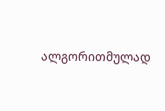ალგორითმულად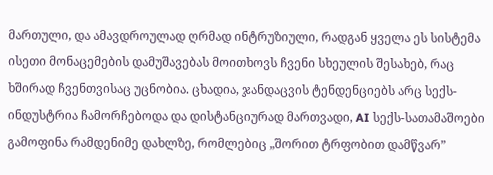მართული, და ამავდროულად ღრმად ინტრუზიული, რადგან ყველა ეს სისტემა ისეთი მონაცემების დამუშავებას მოითხოვს ჩვენი სხეულის შესახებ, რაც ხშირად ჩვენთვისაც უცნობია. ცხადია, ჯანდაცვის ტენდენციებს არც სექს-ინდუსტრია ჩამორჩებოდა და დისტანციურად მართვადი, AI სექს-სათამაშოები გამოფინა რამდენიმე დახლზე, რომლებიც „შორით ტრფობით დამწვარ”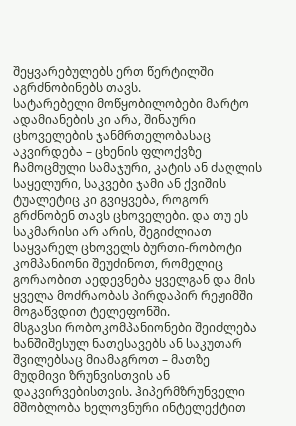შეყვარებულებს ერთ წერტილში აგრძნობინებს თავს.
სატარებელი მოწყობილობები მარტო ადამიანების კი არა, შინაური ცხოველების ჯანმრთელობასაც აკვირდება – ცხენის ფლოქვზე ჩამოცმული სამაჯური, კატის ან ძაღლის საყელური, საკვები ჯამი ან ქვიშის ტუალეტიც კი გვიყვება, როგორ გრძნობენ თავს ცხოველები. და თუ ეს საკმარისი არ არის, შეგიძლიათ საყვარელ ცხოველს ბურთი-რობოტი კომპანიონი შეუძინოთ, რომელიც გორაობით აედევნება ყველგან და მის ყველა მოძრაობას პირდაპირ რეჟიმში მოგაწვდით ტელეფონში.
მსგავსი რობოკომპანიონები შეიძლება ხანშიშესულ ნათესავებს ან საკუთარ შვილებსაც მიამაგროთ – მათზე მუდმივი ზრუნვისთვის ან დაკვირვებისთვის. ჰიპერმზრუნველი მშობლობა ხელოვნური ინტელექტით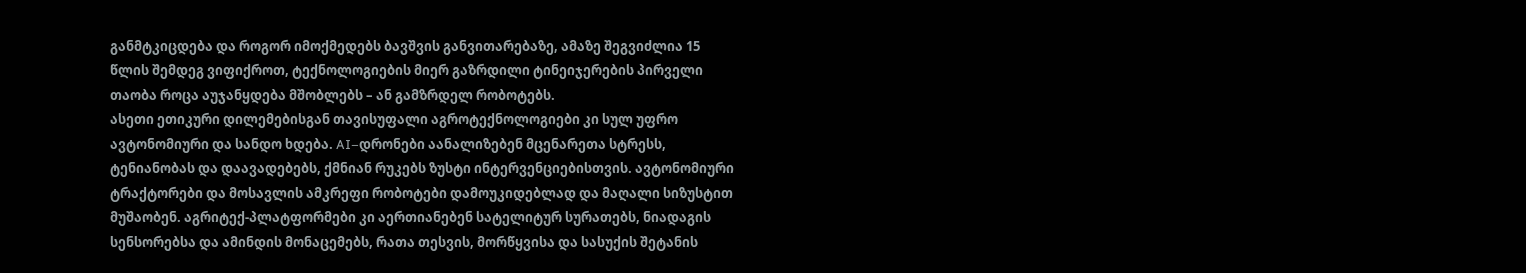განმტკიცდება და როგორ იმოქმედებს ბავშვის განვითარებაზე, ამაზე შეგვიძლია 15 წლის შემდეგ ვიფიქროთ, ტექნოლოგიების მიერ გაზრდილი ტინეიჯერების პირველი თაობა როცა აუჯანყდება მშობლებს – ან გამზრდელ რობოტებს.
ასეთი ეთიკური დილემებისგან თავისუფალი აგროტექნოლოგიები კი სულ უფრო ავტონომიური და სანდო ხდება. AI–დრონები აანალიზებენ მცენარეთა სტრესს, ტენიანობას და დაავადებებს, ქმნიან რუკებს ზუსტი ინტერვენციებისთვის. ავტონომიური ტრაქტორები და მოსავლის ამკრეფი რობოტები დამოუკიდებლად და მაღალი სიზუსტით მუშაობენ. აგრიტექ-პლატფორმები კი აერთიანებენ სატელიტურ სურათებს, ნიადაგის სენსორებსა და ამინდის მონაცემებს, რათა თესვის, მორწყვისა და სასუქის შეტანის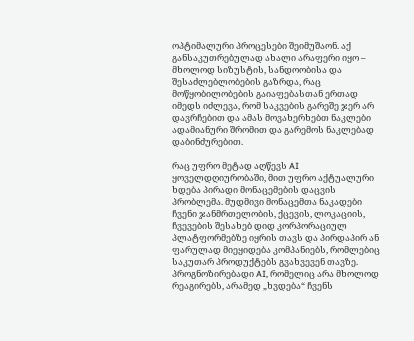ოპტიმალური პროცესები შეიმუშაონ. აქ განსაკუთრებულად ახალი არაფერი იყო – მხოლოდ სიზუსტის, სანდოობისა და შესაძლებლობების გაზრდა, რაც მოწყობილობების გაიაფებასთან ერთად იმედს იძლევა, რომ საკვების გარეშე ჯერ არ დავრჩებით და ამას მოვახერხებთ ნაკლები ადამიანური შრომით და გარემოს ნაკლებად დაბინძურებით.

რაც უფრო მეტად აღწევს AI ყოველდღიურობაში, მით უფრო აქტუალური ხდება პირადი მონაცემების დაცვის პრობლემა. მუდმივი მონაცემთა ნაკადები ჩვენი ჯანმრთელობის, ქცევის, ლოკაციის, ჩვევების შესახებ დიდ კორპორაციულ პლატფორმებზე იყრის თავს და პირდაპირ ან ფარულად მიეყიდება კომპანიებს, რომლებიც საკუთარ პროდუქტებს გვახვევენ თავზე. პროგნოზირებადი AI, რომელიც არა მხოლოდ რეაგირებს, არამედ „ხვდება“ ჩვენს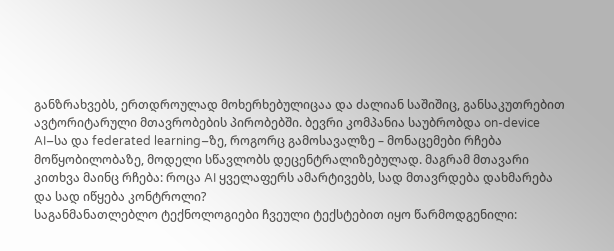განზრახვებს, ერთდროულად მოხერხებულიცაა და ძალიან საშიშიც, განსაკუთრებით ავტორიტარული მთავრობების პირობებში. ბევრი კომპანია საუბრობდა on-device AI–სა და federated learning–ზე, როგორც გამოსავალზე – მონაცემები რჩება მოწყობილობაზე, მოდელი სწავლობს დეცენტრალიზებულად. მაგრამ მთავარი კითხვა მაინც რჩება: როცა AI ყველაფერს ამარტივებს, სად მთავრდება დახმარება და სად იწყება კონტროლი?
საგანმანათლებლო ტექნოლოგიები ჩვეული ტექსტებით იყო წარმოდგენილი: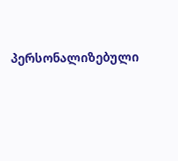პერსონალიზებული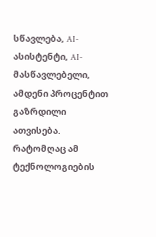სწავლება, AI-ასისტენტი, AI-მასწავლებელი, ამდენი პროცენტით გაზრდილი ათვისება. რატომღაც ამ ტექნოლოგიების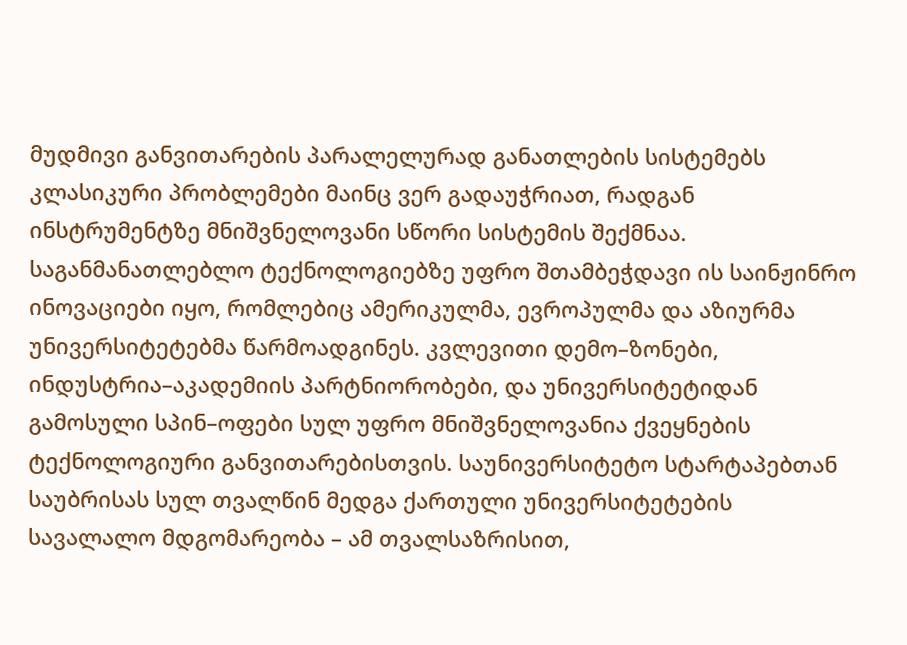მუდმივი განვითარების პარალელურად განათლების სისტემებს კლასიკური პრობლემები მაინც ვერ გადაუჭრიათ, რადგან ინსტრუმენტზე მნიშვნელოვანი სწორი სისტემის შექმნაა. საგანმანათლებლო ტექნოლოგიებზე უფრო შთამბეჭდავი ის საინჟინრო ინოვაციები იყო, რომლებიც ამერიკულმა, ევროპულმა და აზიურმა უნივერსიტეტებმა წარმოადგინეს. კვლევითი დემო–ზონები, ინდუსტრია–აკადემიის პარტნიორობები, და უნივერსიტეტიდან გამოსული სპინ–ოფები სულ უფრო მნიშვნელოვანია ქვეყნების ტექნოლოგიური განვითარებისთვის. საუნივერსიტეტო სტარტაპებთან საუბრისას სულ თვალწინ მედგა ქართული უნივერსიტეტების სავალალო მდგომარეობა – ამ თვალსაზრისით,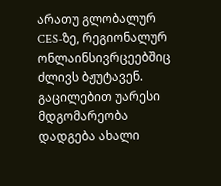არათუ გლობალურ CES-ზე, რეგიონალურ ონლაინსივრცეებშიც ძლივს ბჟუტავენ. გაცილებით უარესი მდგომარეობა დადგება ახალი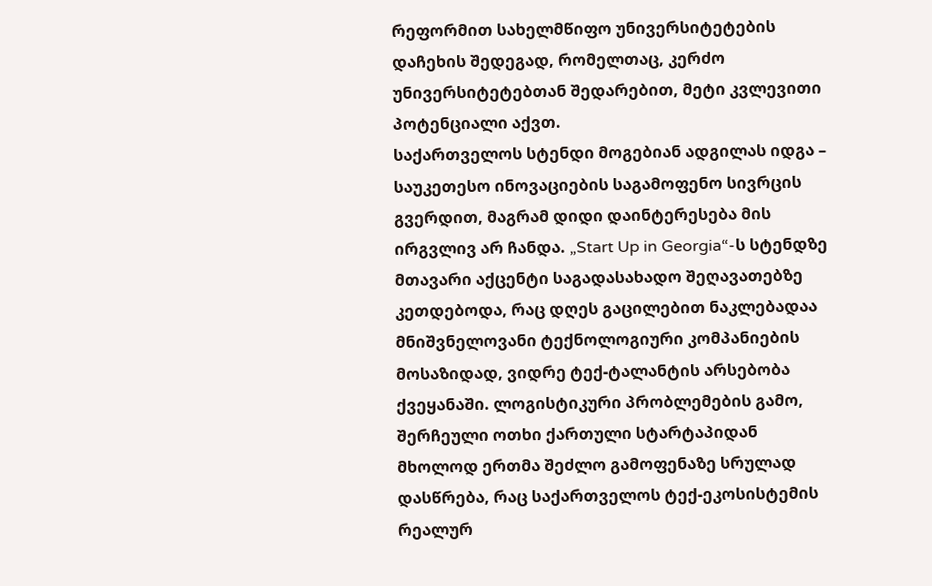რეფორმით სახელმწიფო უნივერსიტეტების დაჩეხის შედეგად, რომელთაც, კერძო უნივერსიტეტებთან შედარებით, მეტი კვლევითი პოტენციალი აქვთ.
საქართველოს სტენდი მოგებიან ადგილას იდგა – საუკეთესო ინოვაციების საგამოფენო სივრცის გვერდით, მაგრამ დიდი დაინტერესება მის ირგვლივ არ ჩანდა. „Start Up in Georgia“-ს სტენდზე მთავარი აქცენტი საგადასახადო შეღავათებზე კეთდებოდა, რაც დღეს გაცილებით ნაკლებადაა მნიშვნელოვანი ტექნოლოგიური კომპანიების მოსაზიდად, ვიდრე ტექ-ტალანტის არსებობა ქვეყანაში. ლოგისტიკური პრობლემების გამო, შერჩეული ოთხი ქართული სტარტაპიდან მხოლოდ ერთმა შეძლო გამოფენაზე სრულად დასწრება, რაც საქართველოს ტექ-ეკოსისტემის რეალურ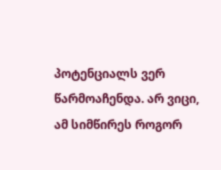პოტენციალს ვერ წარმოაჩენდა. არ ვიცი, ამ სიმწირეს როგორ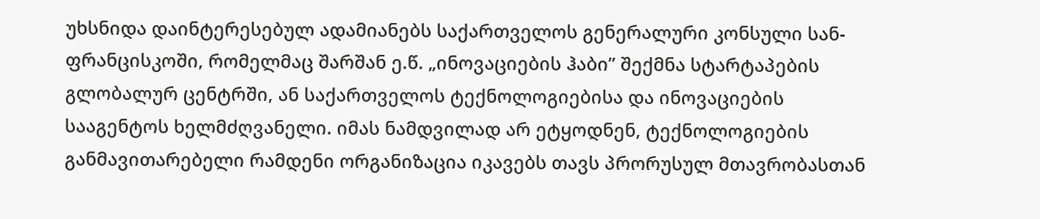უხსნიდა დაინტერესებულ ადამიანებს საქართველოს გენერალური კონსული სან-ფრანცისკოში, რომელმაც შარშან ე.წ. „ინოვაციების ჰაბი” შექმნა სტარტაპების გლობალურ ცენტრში, ან საქართველოს ტექნოლოგიებისა და ინოვაციების სააგენტოს ხელმძღვანელი. იმას ნამდვილად არ ეტყოდნენ, ტექნოლოგიების განმავითარებელი რამდენი ორგანიზაცია იკავებს თავს პრორუსულ მთავრობასთან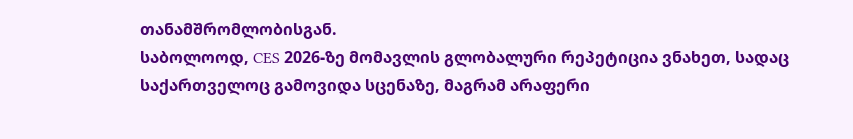თანამშრომლობისგან.
საბოლოოდ, CES 2026-ზე მომავლის გლობალური რეპეტიცია ვნახეთ, სადაც საქართველოც გამოვიდა სცენაზე, მაგრამ არაფერი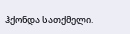ჰქონდა სათქმელი.